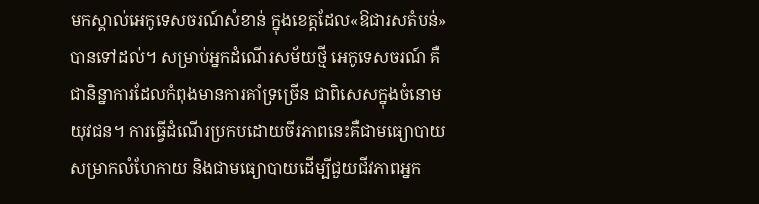មកស្គាល់អេកូទេសចរណ៍សំខាន់ ក្នុងខេត្តដែល«ឱជារសតំបន់»បានទៅដល់។ សម្រាប់អ្នកដំណើរសម័យថ្មី អេកូទេសចរណ៍ គឺជានិន្នាការដែលកំពុងមានការគាំទ្រច្រើន ជាពិសេសក្នុងចំនោមយុវជន។ ការធ្វើដំណើរប្រកបដោយចីរភាពនេះគឺជាមធ្យោបាយសម្រាកលំហែកាយ និងជាមធ្យោបាយដើម្បីជួយជីវភាពអ្នក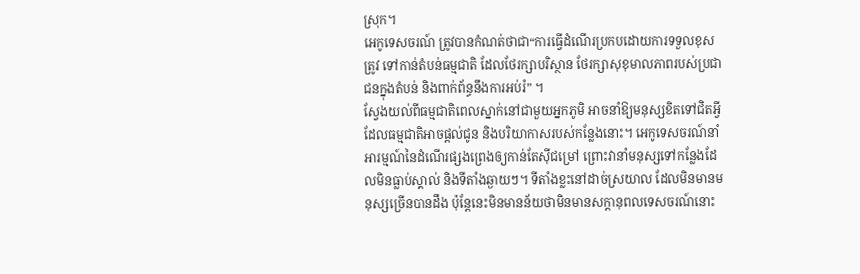ស្រុក។
អេកូទេសចរណ៍ ត្រូវបានកំណត់ថាជា“ការធ្វើដំណើរប្រកបដោយការទទួលខុសត្រូវ ទៅកាន់តំបន់ធម្មជាតិ ដែលថែរក្សាបរិស្ថាន ថែរក្សាសុខុមាលភាពរបស់ប្រជាជនក្នុងតំបន់ និងពាក់ព័ន្ធនឹងការអប់រំ” ។
ស្វែងយល់ពីធម្មជាតិពេលស្នាក់នៅជាមួយអ្នកភូមិ អាចនាំឱ្យមនុស្សខិតទៅជិតអ្វីដែលធម្មជាតិអាចផ្តល់ជូន និងបរិយាកាសរបស់កន្លែងនោះ។ អេកូទេសចរណ៍នាំអារម្មណ៍នៃដំណើរផ្សងព្រេងឲ្យកាន់តែស៊ីជម្រៅ ព្រោះវានាំមនុស្សទៅកន្លែងដែលមិនធ្លាប់ស្គាល់ និងទីតាំងឆ្ងាយៗ។ ទីតាំងខ្លះនៅដាច់ស្រយាល ដែលមិនមានមនុស្សច្រើនបានដឹង ប៉ុន្តែនេះមិនមានន័យថាមិនមានសក្តានុពលទេសចរណ៍នោះ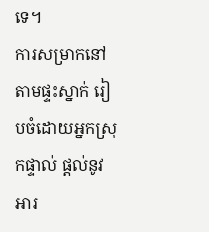ទេ។
ការសម្រាកនៅតាមផ្ទះស្នាក់ រៀបចំដោយអ្នកស្រុកផ្ទាល់ ផ្ដល់នូវអារ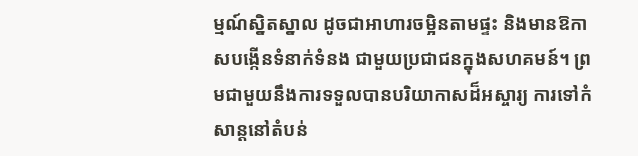ម្មណ៍ស្និតស្នាល ដូចជាអាហារចម្អិនតាមផ្ទះ និងមានឱកាសបង្កើនទំនាក់ទំនង ជាមួយប្រជាជនក្នុងសហគមន៍។ ព្រមជាមួយនឹងការទទួលបានបរិយាកាសដ៏អស្ចារ្យ ការទៅកំសាន្តនៅតំបន់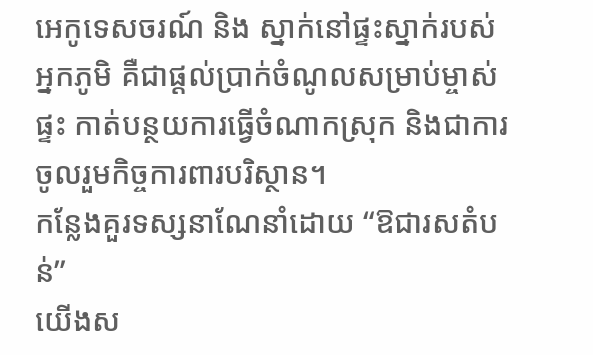អេកូទេសចរណ៍ និង ស្នាក់នៅផ្ទះស្នាក់របស់អ្នកភូមិ គឺជាផ្ដល់ប្រាក់ចំណូលសម្រាប់ម្ចាស់ផ្ទះ កាត់បន្ថយការធ្វើចំណាកស្រុក និងជាការចូលរួមកិច្ចការពារបរិស្ថាន។
កន្លែងគួរទស្សនាណែនាំដោយ “ឱជារសតំបន់”
យើងស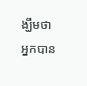ង្ឃឹមថា អ្នកបាន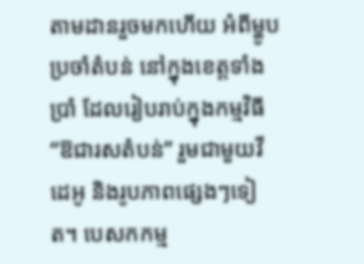តាមដានរួចមកហើយ អំពីម្ហូបប្រចាំតំបន់ នៅក្នុងខេត្តទាំងប្រាំ ដែលរៀបរាប់ក្នុងកម្មវិធី “ឱជារសតំបន់” រួមជាមួយវីដេអូ និងរូបភាពផ្សេងៗទៀត។ បេសកកម្ម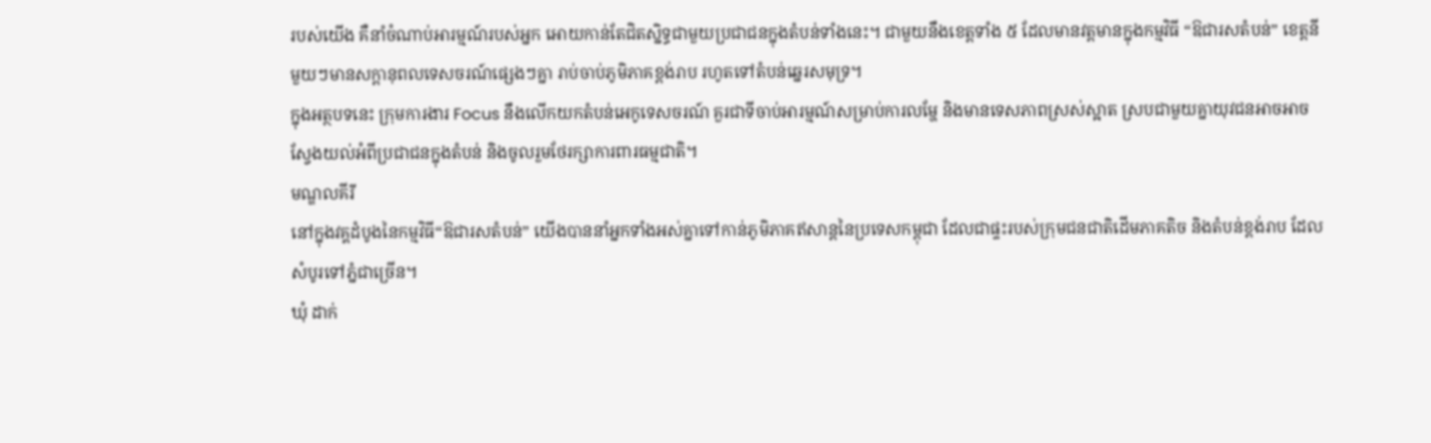របស់យើង គឺនាំចំណាប់អារម្មណ៍របស់អ្នក អោយកាន់តែជិតស្និទ្ធជាមួយប្រជាជនក្នុងតំបន់ទាំងនេះ។ ជាមួយនឹងខេត្តទាំង ៥ ដែលមានវត្តមានក្នុងកម្មវិធី “ឱជារសតំបន់” ខេត្តនីមួយៗមានសក្តានុពលទេសចរណ៍ផ្សេងៗគ្នា រាប់ចាប់ភូមិភាគខ្ពង់រាប រហូតទៅតំបន់ឆ្នេរសមុទ្រ។
ក្នុងអត្ថបទនេះ ក្រុមការងារ Focus នឹងលើកយកតំបន់អេកូទេសចរណ៍ គួរជាទីចាប់អារម្មណ៍សម្រាប់ការលម្ហែ និងមានទេសភាពស្រស់ស្អាត ស្របជាមួយគ្នាយុវជនអាចអាចស្វែងយល់អំពីប្រជាជនក្នុងតំបន់ និងចូលរួមថែរក្សាការពារធម្មជាតិ។
មណ្ឌលគីរី
នៅក្នុងវគ្គដំបូងនៃកម្មវិធី“ឱជារសតំបន់” យើងបាននាំអ្នកទាំងអស់គ្នាទៅកាន់ភូមិភាគឥសាន្តនៃប្រទេសកម្ពុជា ដែលជាផ្ទះរបស់ក្រុមជនជាតិដើមភាគតិច និងតំបន់ខ្ពង់រាប ដែលសំបូរទៅភ្នំជាច្រើន។
ឃុំ ដាក់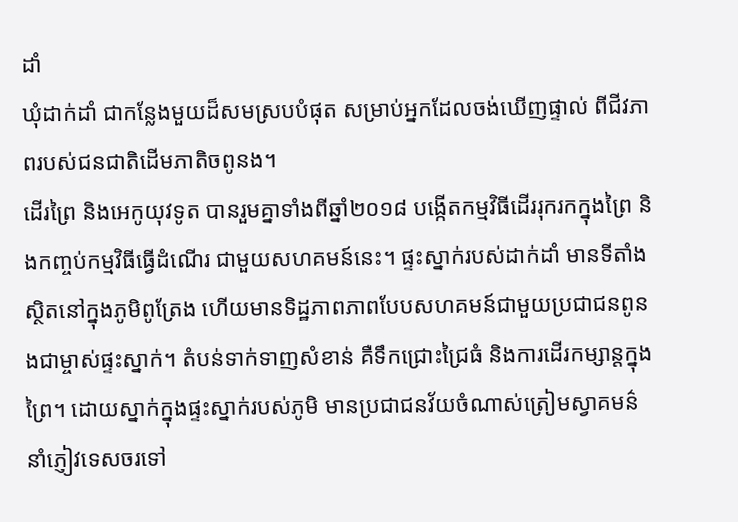ដាំ
ឃុំដាក់ដាំ ជាកន្លែងមួយដ៏សមស្របបំផុត សម្រាប់អ្នកដែលចង់ឃើញផ្ទាល់ ពីជីវភាពរបស់ជនជាតិដើមភាតិចពូនង។
ដើរព្រៃ និងអេកូយុវទូត បានរួមគ្នាទាំងពីឆ្នាំ២០១៨ បង្កើតកម្មវិធីដើររុករកក្នុងព្រៃ និងកញ្ចប់កម្មវិធីធ្វើដំណើរ ជាមួយសហគមន៍នេះ។ ផ្ទះស្នាក់របស់ដាក់ដាំ មានទីតាំងស្ថិតនៅក្នុងភូមិពូត្រែង ហើយមានទិដ្ឋភាពភាពបែបសហគមន៍ជាមួយប្រជាជនពូនងជាម្ចាស់ផ្ទះស្នាក់។ តំបន់ទាក់ទាញសំខាន់ គឺទឹកជ្រោះជ្រៃធំ និងការដើរកម្សាន្តក្នុងព្រៃ។ ដោយស្នាក់ក្នុងផ្ទះស្នាក់របស់ភូមិ មានប្រជាជនវ័យចំណាស់ត្រៀមស្វាគមន៌ នាំភ្ញៀវទេសចរទៅ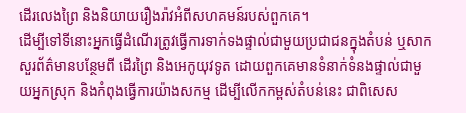ដើរលេងព្រៃ និងនិយាយរឿងរ៉ាវអំពីសហគមន៍របស់ពួកគេ។
ដើម្បីទៅទីនោះអ្នកធ្វើដំណើរត្រូវធ្វើការទាក់ទងផ្ទាល់ជាមួយប្រជាជនក្នុងតំបន់ ឬសាកសួរព័ត៌មានបន្ថែមពី ដើរព្រៃ និងអេកូយុវទូត ដោយពួកគេមានទំនាក់ទំនងផ្ទាល់ជាមួយអ្នកស្រុក និងកំពុងធ្វើការយ៉ាងសកម្ម ដើម្បីលើកកម្ពស់តំបន់នេះ ជាពិសេស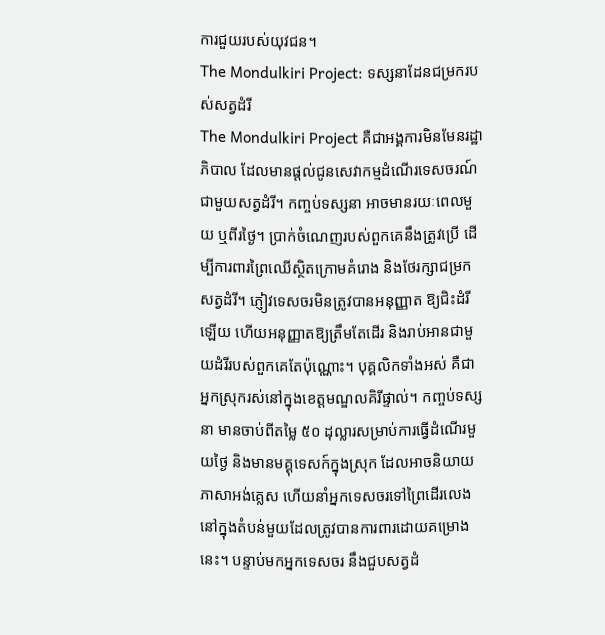ការជួយរបស់យុវជន។
The Mondulkiri Project: ទស្សនាដែនជម្រករបស់សត្វដំរី
The Mondulkiri Project គឺជាអង្គការមិនមែនរដ្ឋាភិបាល ដែលមានផ្ដល់ជូនសេវាកម្មដំណើរទេសចរណ៍ ជាមួយសត្វដំរី។ កញ្ចប់ទស្សនា អាចមានរយៈពេលមួយ ឬពីរថ្ងៃ។ ប្រាក់ចំណេញរបស់ពួកគេនឹងត្រូវប្រើ ដើម្បីការពារព្រៃឈើស្ថិតក្រោមគំរោង និងថែរក្សាជម្រកសត្វដំរី។ ភ្ញៀវទេសចរមិនត្រូវបានអនុញ្ញាត ឱ្យជិះដំរីឡើយ ហើយអនុញ្ញាតឱ្យត្រឹមតែដើរ និងរាប់អានជាមួយដំរីរបស់ពួកគេតែប៉ុណ្ណោះ។ បុគ្គលិកទាំងអស់ គឺជាអ្នកស្រុករស់នៅក្នុងខេត្តមណ្ឌលគិរីផ្ទាល់។ កញ្ចប់ទស្សនា មានចាប់ពីតម្លៃ ៥០ ដុល្លារសម្រាប់ការធ្វើដំណើរមួយថ្ងៃ និងមានមគ្គុទេសក៍ក្នុងស្រុក ដែលអាចនិយាយភាសាអង់គ្លេស ហើយនាំអ្នកទេសចរទៅព្រៃដើរលេង នៅក្នុងតំបន់មួយដែលត្រូវបានការពារដោយគម្រោងនេះ។ បន្ទាប់មកអ្នកទេសចរ នឹងជួបសត្វដំ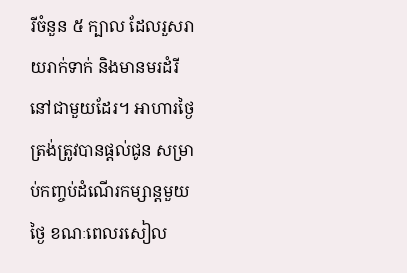រីចំនួន ៥ ក្បាល ដែលរួសរាយរាក់ទាក់ និងមានមរដំរីនៅជាមួយដែរ។ អាហារថ្ងៃត្រង់ត្រូវបានផ្តល់ជូន សម្រាប់កញ្ចប់ដំណើរកម្សាន្តមួយថ្ងៃ ខណៈពេលរសៀល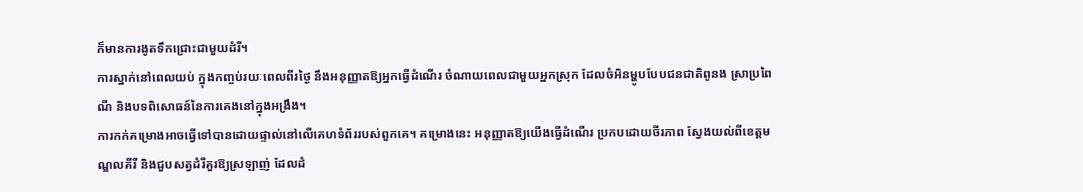ក៏មានការងូតទឹកជ្រោះជាមួយដំរី។
ការស្នាក់នៅពេលយប់ ក្នុងកញ្ចប់រយៈពេលពីរថ្ងៃ នឹងអនុញ្ញាតឱ្យអ្នកធ្វើដំណើរ ចំណាយពេលជាមួយអ្នកស្រុក ដែលចំអិនម្ហូបបែបជនជាតិពូនង ស្រាប្រពៃណី និងបទពិសោធន៍នៃការគេងនៅក្នុងអង្រឹង។
ការកក់គម្រោងអាចធ្វើទៅបានដោយផ្ទាល់នៅលើគេហទំព័ររបស់ពួកគេ។ គម្រោងនេះ អនុញ្ញាតឱ្យយើងធ្វើដំណើរ ប្រកបដោយចីរភាព ស្វែងយល់ពីខេត្តមណ្ឌលគីរី និងជួបសត្វដំរីគួរឱ្យស្រឡាញ់ ដែលដំ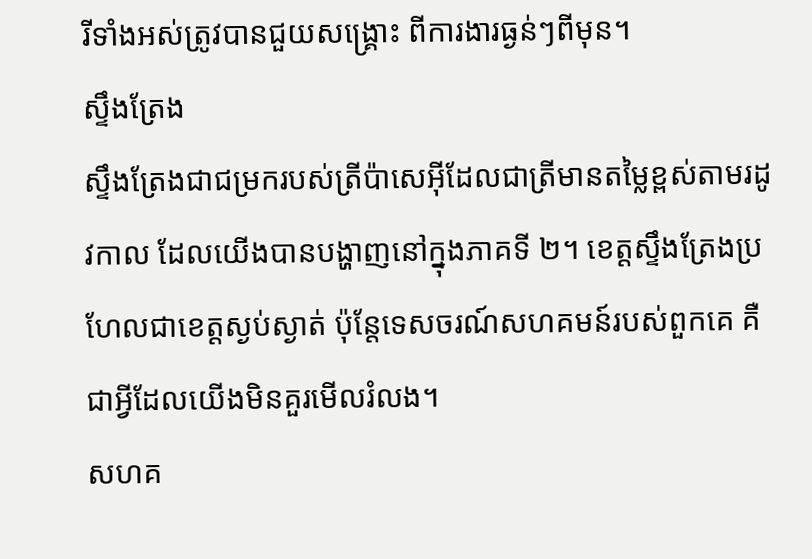រីទាំងអស់ត្រូវបានជួយសង្គ្រោះ ពីការងារធ្ងន់ៗពីមុន។
ស្ទឹងត្រែង
ស្ទឹងត្រែងជាជម្រករបស់ត្រីប៉ាសេអ៊ីដែលជាត្រីមានតម្លៃខ្ពស់តាមរដូវកាល ដែលយើងបានបង្ហាញនៅក្នុងភាគទី ២។ ខេត្តស្ទឹងត្រែងប្រហែលជាខេត្តស្ងប់ស្ងាត់ ប៉ុន្តែទេសចរណ៍សហគមន៍របស់ពួកគេ គឺជាអ្វីដែលយើងមិនគួរមើលរំលង។
សហគ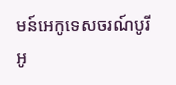មន៍អេកូទេសចរណ៍បូរីអូ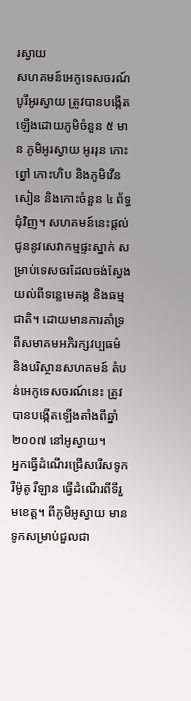រស្វាយ
សហគមន៍អេកូទេសចរណ៍បូរីអូរស្វាយ ត្រូវបានបង្កើតឡើងដោយភូមិចំនួន ៥ មាន ភូមិអូរស្វាយ អូររុន កោះព្នៅ កោះហិប និងភូមិវើនសៀន និងកោះចំនួន ៤ ព័ទ្ធជុំវិញ។ សហគមន៍នេះផ្ដល់ជូននូវសេវាកម្មផ្ទះស្នាក់ សម្រាប់ទេសចរដែលចង់ស្វែងយល់ពីទន្លេមេគង្គ និងធម្មជាតិ។ ដោយមានការគាំទ្រពីសមាគមអភិរក្សវប្បធម៌ និងបរិស្ថានសហគមន៍ តំបន់អេកូទេសចរណ៍នេះ ត្រូវបានបង្កើតឡើងតាំងពីឆ្នាំ ២០០៧ នៅអូស្វាយ។
អ្នកធ្វើដំណើរជ្រើសរើសទូក រឺម៉ូតូ រឺឡាន ធ្វើដំណើរពីទីរួមខេត្ត។ ពីភូមិអូស្វាយ មានទូកសម្រាប់ជួលជា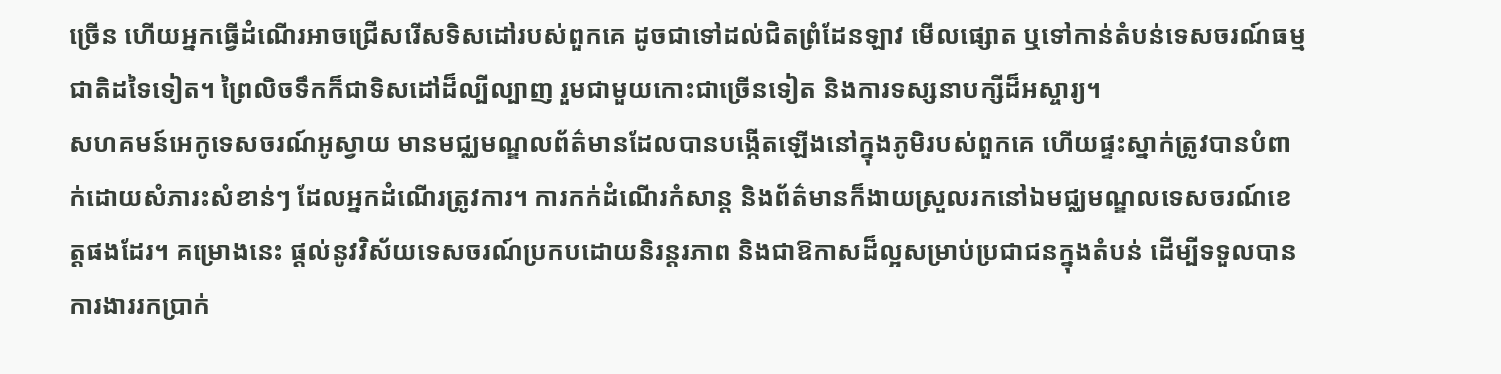ច្រើន ហើយអ្នកធ្វើដំណើរអាចជ្រើសរើសទិសដៅរបស់ពួកគេ ដូចជាទៅដល់ជិតព្រំដែនឡាវ មើលផ្សោត ឬទៅកាន់តំបន់ទេសចរណ៍ធម្មជាតិដទៃទៀត។ ព្រៃលិចទឹកក៏ជាទិសដៅដ៏ល្បីល្បាញ រួមជាមួយកោះជាច្រើនទៀត និងការទស្សនាបក្សីដ៏អស្ចារ្យ។
សហគមន៍អេកូទេសចរណ៍អូស្វាយ មានមជ្ឈមណ្ឌលព័ត៌មានដែលបានបង្កើតឡើងនៅក្នុងភូមិរបស់ពួកគេ ហើយផ្ទះស្នាក់ត្រូវបានបំពាក់ដោយសំភារះសំខាន់ៗ ដែលអ្នកដំណើរត្រូវការ។ ការកក់ដំណើរកំសាន្ត និងព័ត៌មានក៏ងាយស្រួលរកនៅឯមជ្ឈមណ្ឌលទេសចរណ៍ខេត្តផងដែរ។ គម្រោងនេះ ផ្តល់នូវវិស័យទេសចរណ៍ប្រកបដោយនិរន្តរភាព និងជាឱកាសដ៏ល្អសម្រាប់ប្រជាជនក្នុងតំបន់ ដើម្បីទទួលបានការងាររកប្រាក់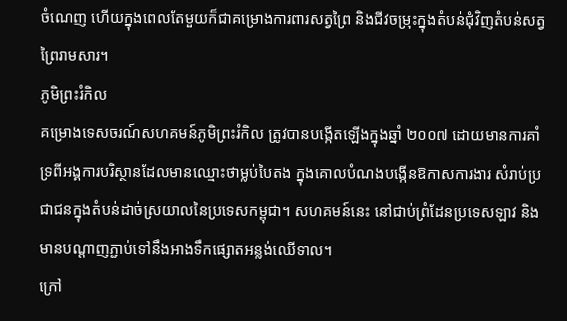ចំណេញ ហើយក្នុងពេលតែមួយក៏ជាគម្រោងការពារសត្វព្រៃ និងជីវចម្រុះក្នុងតំបន់ជុំវិញតំបន់សត្វព្រៃរាមសារ។
ភូមិព្រះរំកិល
គម្រោងទេសចរណ៍សហគមន៍ភូមិព្រះរំកិល ត្រូវបានបង្កើតឡើងក្នុងឆ្នាំ ២០០៧ ដោយមានការគាំទ្រពីអង្គការបរិស្ថានដែលមានឈ្មោះថាម្លប់បៃតង ក្នុងគោលបំណងបង្កើនឱកាសការងារ សំរាប់ប្រជាជនក្នុងតំបន់ដាច់ស្រយាលនៃប្រទេសកម្ពុជា។ សហគមន៍នេះ នៅជាប់ព្រំដែនប្រទេសឡាវ និងមានបណ្ដាញភ្ជាប់ទៅនឹងអាងទឹកផ្សោតអន្លង់ឈើទាល។
ក្រៅ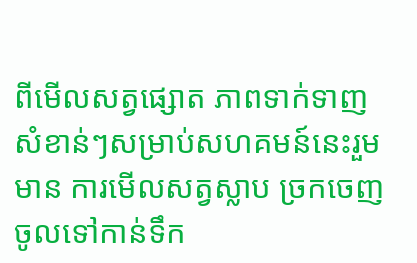ពីមើលសត្វផ្សោត ភាពទាក់ទាញសំខាន់ៗសម្រាប់សហគមន៍នេះរួមមាន ការមើលសត្វស្លាប ច្រកចេញចូលទៅកាន់ទឹក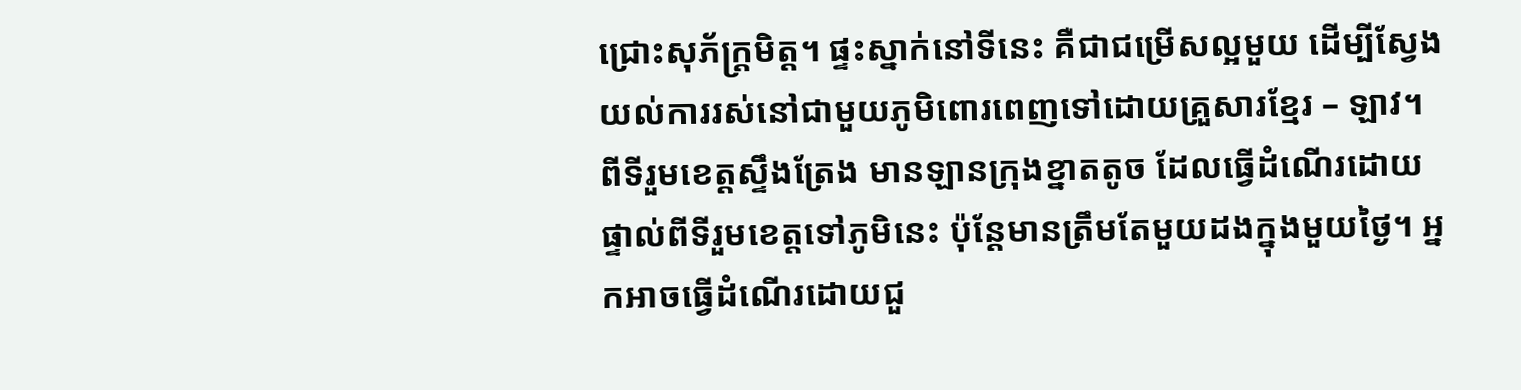ជ្រោះសុភ័ក្ត្រមិត្ត។ ផ្ទះស្នាក់នៅទីនេះ គឺជាជម្រើសល្អមួយ ដើម្បីស្វែងយល់ការរស់នៅជាមួយភូមិពោរពេញទៅដោយគ្រួសារខ្មែរ – ឡាវ។
ពីទីរួមខេត្តស្ទឹងត្រែង មានឡានក្រុងខ្នាតតូច ដែលធ្វើដំណើរដោយផ្ទាល់ពីទីរួមខេត្តទៅភូមិនេះ ប៉ុន្តែមានត្រឹមតែមួយដងក្នុងមួយថ្ងៃ។ អ្នកអាចធ្វើដំណើរដោយជួ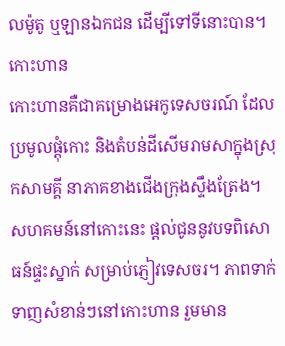លម៉ូតូ ឬឡានឯកជន ដើម្បីទៅទីនោះបាន។
កោះហាន
កោះហានគឺជាគម្រោងអេកូទេសចរណ៍ ដែលប្រមូលផ្តុំកោះ និងតំបន់ដីសើមរាមសាក្នុងស្រុកសាមគ្គី នាភាគខាងជើងក្រុងស្ទឹងត្រែង។ សហគមន៍នៅកោះនេះ ផ្ដល់ជូននូវបទពិសោធន៍ផ្ទះស្នាក់ សម្រាប់ភ្ញៀវទេសចរ។ ភាពទាក់ទាញសំខាន់ៗនៅកោះហាន រួមមាន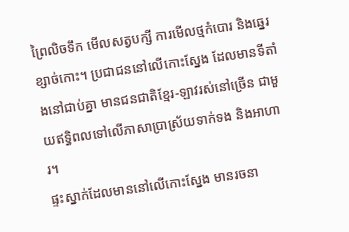ព្រៃលិចទឹក មើលសត្វបក្សី ការមើលថ្មកំបោរ និងឆ្នេរខ្សាច់កោះ។ ប្រជាជននៅលើកោះស្នែង ដែលមានទីតាំងនៅជាប់គ្នា មានជនជាតិខ្មែរ-ឡាវរស់នៅច្រើន ជាមួយឥទ្ធិពលទៅលើភាសាប្រាស្រ័យទាក់ទង និងអាហារ។
ផ្ទះស្នាក់ដែលមាននៅលើកោះស្នែង មានរចនា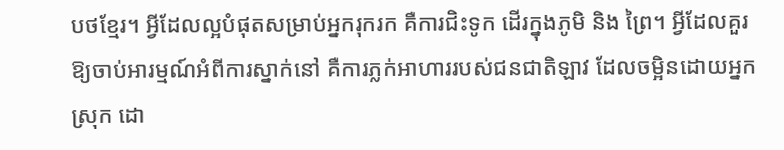បថខ្មែរ។ អ្វីដែលល្អបំផុតសម្រាប់អ្នករុករក គឺការជិះទូក ដើរក្នុងភូមិ និង ព្រៃ។ អ្វីដែលគួរឱ្យចាប់អារម្មណ៍អំពីការស្នាក់នៅ គឺការភ្លក់អាហាររបស់ជនជាតិឡាវ ដែលចម្អិនដោយអ្នកស្រុក ដោ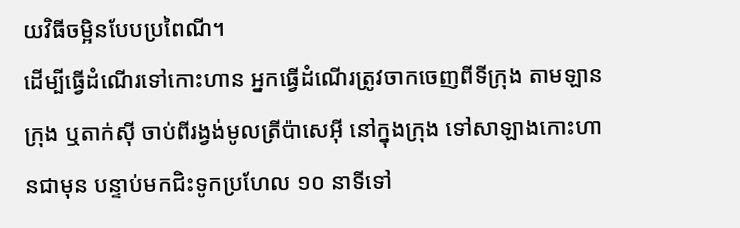យវិធីចម្អិនបែបប្រពៃណី។
ដើម្បីធ្វើដំណើរទៅកោះហាន អ្នកធ្វើដំណើរត្រូវចាកចេញពីទីក្រុង តាមឡានក្រុង ឬតាក់ស៊ី ចាប់ពីរង្វង់មូលត្រីប៉ាសេអ៊ី នៅក្នុងក្រុង ទៅសាឡាងកោះហានជាមុន បន្ទាប់មកជិះទូកប្រហែល ១០ នាទីទៅ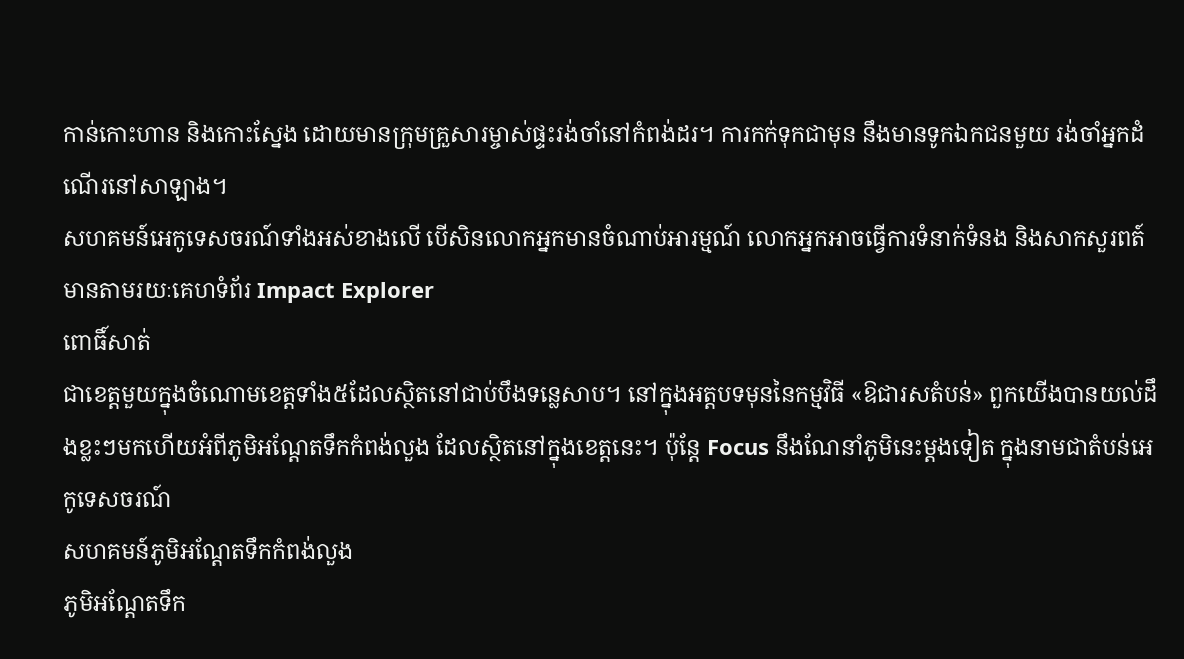កាន់កោះហាន និងកោះស្នែង ដោយមានក្រុមគ្រួសារម្ចាស់ផ្ទះរង់ចាំនៅកំពង់ដរ។ ការកក់ទុកជាមុន នឹងមានទូកឯកជនមួយ រង់ចាំអ្នកដំណើរនៅសាឡាង។
សហគមន៍អេកូទេសចរណ៍ទាំងអស់ខាងលើ បើសិនលោកអ្នកមានចំណាប់អារម្មណ៍ លោកអ្នកអាចធ្វើការទំនាក់ទំនង និងសាកសួរពត៍មានតាមរយៈគេហទំព័រ Impact Explorer
ពោធិ៍សាត់
ជាខេត្តមួយក្នុងចំណោមខេត្តទាំង៥ដែលស្ថិតនៅជាប់បឹងទន្លេសាប។ នៅក្នុងអត្តបទមុននៃកម្មវិធី «ឱជារសតំបន់» ពួកយើងបានយល់ដឹងខ្លះៗមកហើយអំពីភូមិអណ្ដែតទឹកកំពង់លួង ដែលស្ថិតនៅក្នុងខេត្តនេះ។ ប៉ុន្តែ Focus នឹងណែនាំភូមិនេះម្តងទៀត ក្នុងនាមជាតំបន់អេកូទេសចរណ៍
សហគមន៍ភូមិអណ្ដែតទឹកកំពង់លួង
ភូមិអណ្តែតទឹក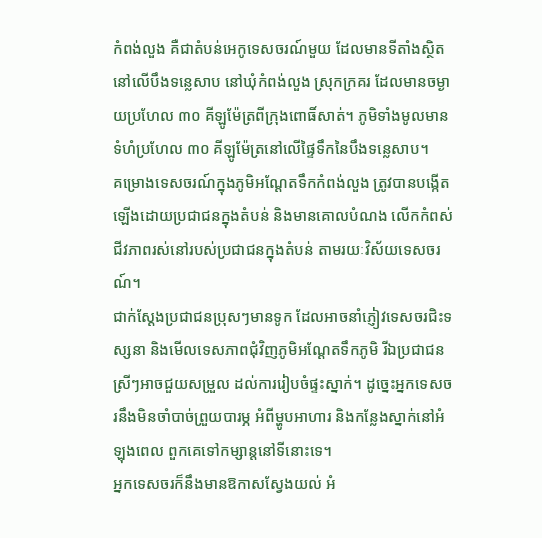កំពង់លួង គឺជាតំបន់អេកូទេសចរណ៍មួយ ដែលមានទីតាំងស្ថិតនៅលើបឹងទន្លេសាប នៅឃុំកំពង់លួង ស្រុកក្រគរ ដែលមានចម្ងាយប្រហែល ៣០ គីឡូម៉ែត្រពីក្រុងពោធិ៍សាត់។ ភូមិទាំងមូលមានទំហំប្រហែល ៣០ គីឡូម៉ែត្រនៅលើផ្ទៃទឹកនៃបឹងទន្លេសាប។
គម្រោងទេសចរណ៍ក្នុងភូមិអណ្ដែតទឹកកំពង់លួង ត្រូវបានបង្កើតឡើងដោយប្រជាជនក្នុងតំបន់ និងមានគោលបំណង លើកកំពស់ជីវភាពរស់នៅរបស់ប្រជាជនក្នុងតំបន់ តាមរយៈវិស័យទេសចរណ៍។
ជាក់ស្ដែងប្រជាជនប្រុសៗមានទូក ដែលអាចនាំភ្ញៀវទេសចរជិះទស្សនា និងមើលទេសភាពជុំវិញភូមិអណ្ដែតទឹកភូមិ រីឯប្រជាជនស្រីៗអាចជួយសម្រួល ដល់ការរៀបចំផ្ទះស្នាក់។ ដូច្នេះអ្នកទេសចរនឹងមិនចាំបាច់ព្រួយបារម្ភ អំពីម្ហូបអាហារ និងកន្លែងស្នាក់នៅអំឡុងពេល ពួកគេទៅកម្សាន្តនៅទីនោះទេ។
អ្នកទេសចរក៏នឹងមានឱកាសស្វែងយល់ អំ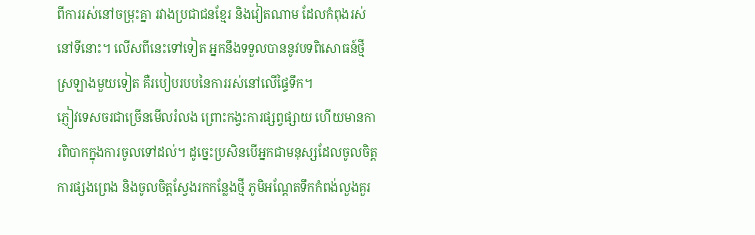ពីការរស់នៅចម្រុះគ្នា រវាងប្រជាជនខ្មែរ និងវៀតណាម ដែលកំពុងរស់នៅទីនោះ។ លើសពីនេះទៅទៀត អ្នកនឹងទទួលបាននូវបទពិសោធន៍ថ្មីស្រឡាងមួយទៀត គឺរបៀបរបបនៃការរស់នៅលើផ្ទៃទឹក។
ភ្ញៀវទេសចរជាច្រើនមើលរំលង ព្រោះកង្វះការផ្សព្វផ្សាយ ហើយមានការពិបាកក្នុងការចូលទៅដល់។ ដូច្នេះប្រសិនបើអ្នកជាមនុស្សដែលចូលចិត្តការផ្សងព្រេង និងចូលចិត្តស្វែងរកកន្លែងថ្មី ភូមិអណ្តែតទឹកកំពង់លួងគួរ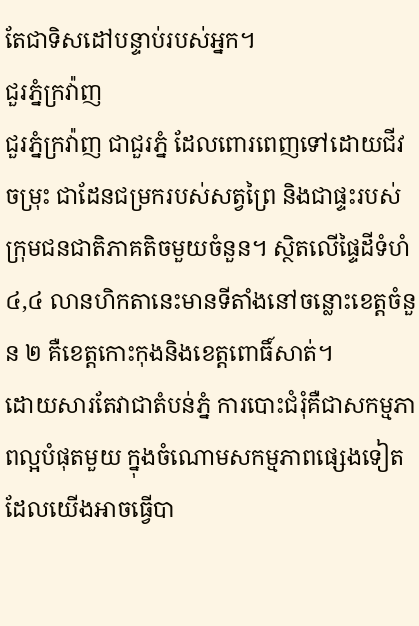តែជាទិសដៅបន្ទាប់របស់អ្នក។
ជួរភ្នំក្រវ៉ាញ
ជួរភ្នំក្រវ៉ាញ ជាជួរភ្នំ ដែលពោរពេញទៅដោយជីវចម្រុះ ជាដែនជម្រករបស់សត្វព្រៃ និងជាផ្ទះរបស់ក្រុមជនជាតិភាគតិចមួយចំនួន។ ស្ថិតលើផ្ទៃដីទំហំ ៤,៤ លានហិកតានេះមានទីតាំងនៅចន្លោះខេត្តចំនួន ២ គឺខេត្តកោះកុងនិងខេត្តពោធិ៍សាត់។
ដោយសារតែវាជាតំបន់ភ្នំ ការបោះជំរុំគឺជាសកម្មភាពល្អបំផុតមួយ ក្នុងចំណោមសកម្មភាពផ្សេងទៀត ដែលយើងអាចធ្វើបា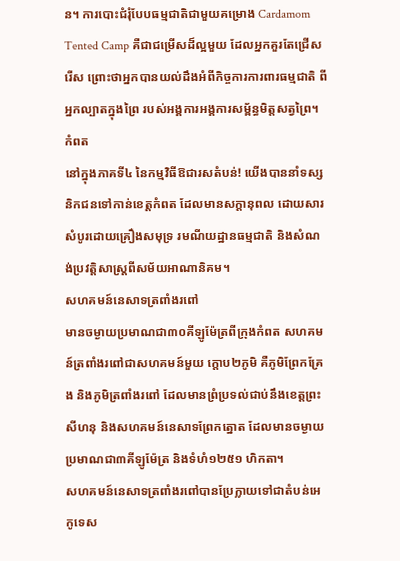ន។ ការបោះជំរុំបែបធម្មជាតិជាមួយគម្រោង Cardamom Tented Camp គឺជាជម្រើសដ៏ល្អមួយ ដែលអ្នកគួរតែជ្រើសរើស ព្រោះថាអ្នកបានយល់ដឹងអំពីកិច្ចការការពារធម្មជាតិ ពីអ្នកល្បាតក្នុងព្រៃ របស់អង្គការអង្គការសម្ព័ន្ធមិត្តសត្វព្រៃ។
កំពត
នៅក្នុងភាគទី៤ នៃកម្មវិធីឱជារសតំបន់! យើងបាននាំទស្សនិកជនទៅកាន់ខេត្តកំពត ដែលមានសក្តានុពល ដោយសារសំបូរដោយគ្រឿងសមុទ្រ រមណីយដ្ឋានធម្មជាតិ និងសំណង់ប្រវត្តិសាស្ត្រពីសម័យអាណានិគម។
សហគមន៍នេសាទត្រពាំងរពៅ
មានចម្ងាយប្រមាណជា៣០គីឡូម៉ែត្រពីក្រុងកំពត សហគមន៍ត្រពាំងរពៅជាសហគមន៍មួយ ក្តោប២ភូមិ គឺភូមិព្រែកគ្រែង និងភូមិត្រពាំងរពៅ ដែលមានព្រំប្រទល់ជាប់នឹងខេត្តព្រះសីហនុ និងសហគមន៍នេសាទព្រែកត្នោត ដែលមានចម្ងាយប្រមាណជា៣គីឡូម៉ែត្រ និងទំហំ១២៥១ ហិកតា។
សហគមន៍នេសាទត្រពាំងរពៅបានប្រែក្លាយទៅជាតំបន់អេកូទេស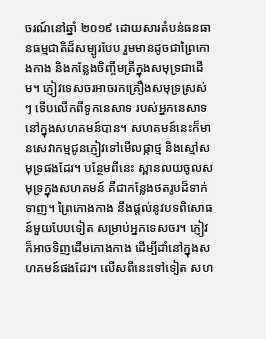ចរណ៍នៅឆ្នាំ ២០១៩ ដោយសារតំបន់ធនធានធម្មជាតិដ៏សម្បូរបែប រួមមានដូចជាព្រៃកោងកាង និងកន្លែងចិញ្ចឹមត្រីក្នុងសមុទ្រជាដើម។ ភ្ញៀវទេសចរអាចរកគ្រឿងសមុទ្រស្រស់ៗ ទើបលើកពីទូកនេសាទ របស់អ្នកនេសាទនៅក្នុងសហគមន៍បាន។ សហគមន៍នេះក៏មានសេវាកម្មជូនភ្ញៀវទៅមើលផ្កាថ្ម និងស្មៅសមុទ្រផងដែរ។ បន្ថែមពីនេះ ស្ពានលយចូលសមុទ្រក្នុងសហគមន៍ គឺជាកន្លែងថតរូបដ៏ទាក់ទាញ។ ព្រៃកោងកាង នឹងផ្តល់នូវបទពិសោធន៍មួយបែបទៀត សម្រាប់អ្នកទេសចរ។ ភ្ញៀវក៏អាចទិញដើមកោងកាង ដើម្បីដាំនៅក្នុងសហគមន៍ផងដែរ។ លើសពីនេះទៅទៀត សហ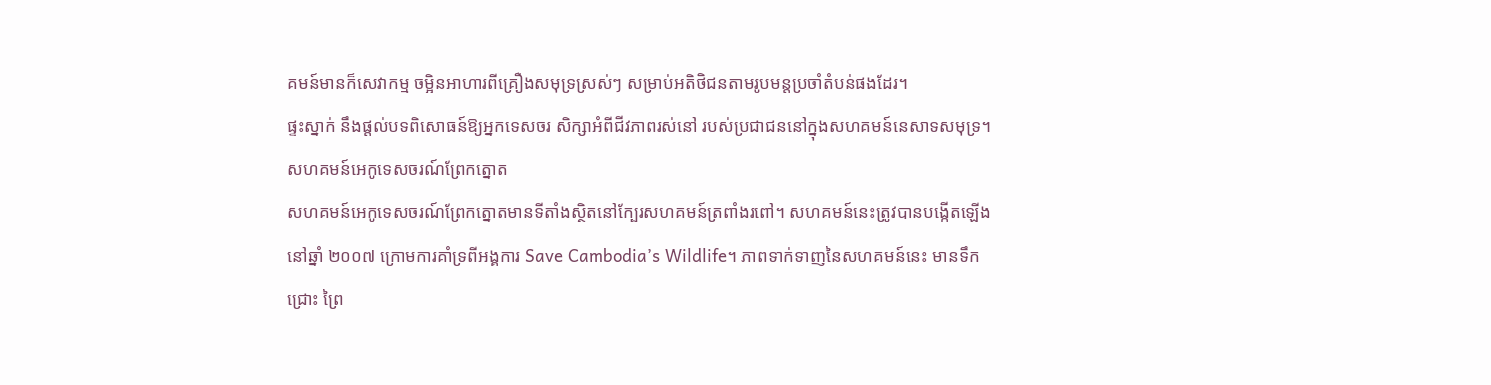គមន៍មានក៏សេវាកម្ម ចម្អិនអាហារពីគ្រឿងសមុទ្រស្រស់ៗ សម្រាប់អតិថិជនតាមរូបមន្តប្រចាំតំបន់ផងដែរ។
ផ្ទះស្នាក់ នឹងផ្តល់បទពិសោធន៍ឱ្យអ្នកទេសចរ សិក្សាអំពីជីវភាពរស់នៅ របស់ប្រជាជននៅក្នុងសហគមន៍នេសាទសមុទ្រ។
សហគមន៍អេកូទេសចរណ៍ព្រែកត្នោត
សហគមន៍អេកូទេសចរណ៍ព្រែកត្នោតមានទីតាំងស្ថិតនៅក្បែរសហគមន៍ត្រពាំងរពៅ។ សហគមន៍នេះត្រូវបានបង្កើតឡើងនៅឆ្នាំ ២០០៧ ក្រោមការគាំទ្រពីអង្គការ Save Cambodia’s Wildlife។ ភាពទាក់ទាញនៃសហគមន៍នេះ មានទឹកជ្រោះ ព្រៃ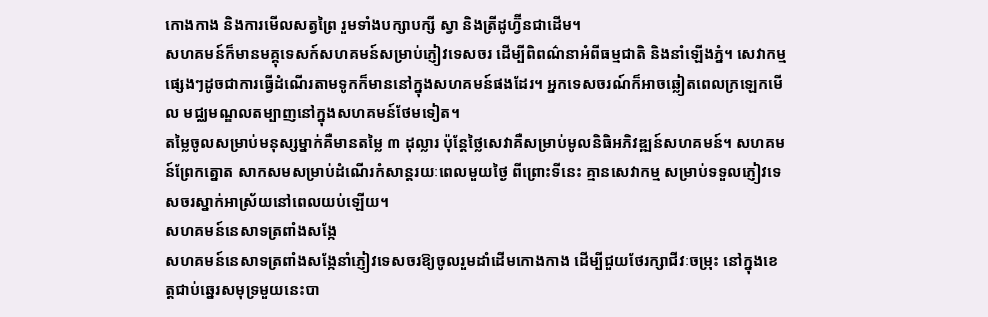កោងកាង និងការមើលសត្វព្រៃ រួមទាំងបក្សាបក្សី ស្វា និងត្រីដូហ្វ៊ីនជាដើម។
សហគមន៍ក៏មានមគ្គុទេសក៍សហគមន៍សម្រាប់ភ្ញៀវទេសចរ ដើម្បីពិពណ៌នាអំពីធម្មជាតិ និងនាំឡើងភ្នំ។ សេវាកម្មផ្សេងៗដូចជាការធ្វើដំណើរតាមទូកក៏មាននៅក្នុងសហគមន៍ផងដែរ។ អ្នកទេសចរណ៍ក៏អាចឆ្លៀតពេលក្រឡេកមើល មជ្ឈមណ្ឌលតម្បាញនៅក្នុងសហគមន៍ថែមទៀត។
តម្លៃចូលសម្រាប់មនុស្សម្នាក់គឺមានតម្លៃ ៣ ដុល្លារ ប៉ុន្តែថ្លៃសេវាគឺសម្រាប់មូលនិធិអភិវឌ្ឍន៍សហគមន៍។ សហគមន៍ព្រែកត្នោត សាកសមសម្រាប់ដំណើរកំសាន្តរយៈពេលមួយថ្ងៃ ពីព្រោះទីនេះ គ្មានសេវាកម្ម សម្រាប់ទទួលភ្ញៀវទេសចរស្នាក់អាស្រ័យនៅពេលយប់ឡើយ។
សហគមន៍នេសាទត្រពាំងសង្កែ
សហគមន៍នេសាទត្រពាំងសង្កែនាំភ្ញៀវទេសចរឱ្យចូលរួមដាំដើមកោងកាង ដើម្បីជួយថែរក្សាជីវៈចម្រុះ នៅក្នុងខេត្តជាប់ឆ្នេរសមុទ្រមួយនេះបា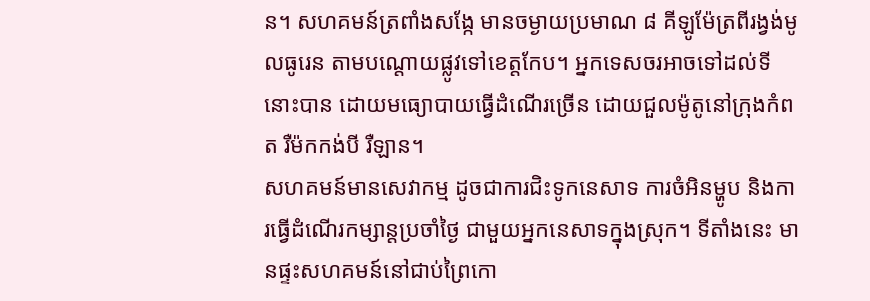ន។ សហគមន៍ត្រពាំងសង្កែ មានចម្ងាយប្រមាណ ៨ គីឡូម៉ែត្រពីរង្វង់មូលធូរេន តាមបណ្តោយផ្លូវទៅខេត្តកែប។ អ្នកទេសចរអាចទៅដល់ទីនោះបាន ដោយមធ្យោបាយធ្វើដំណើរច្រើន ដោយជួលម៉ូតូនៅក្រុងកំពត រឺម៉កកង់បី រឺឡាន។
សហគមន៍មានសេវាកម្ម ដូចជាការជិះទូកនេសាទ ការចំអិនម្ហូប និងការធ្វើដំណើរកម្សាន្តប្រចាំថ្ងៃ ជាមួយអ្នកនេសាទក្នុងស្រុក។ ទីតាំងនេះ មានផ្ទះសហគមន៍នៅជាប់ព្រៃកោ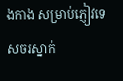ងកាង សម្រាប់ភ្ញៀវទេសចរស្នាក់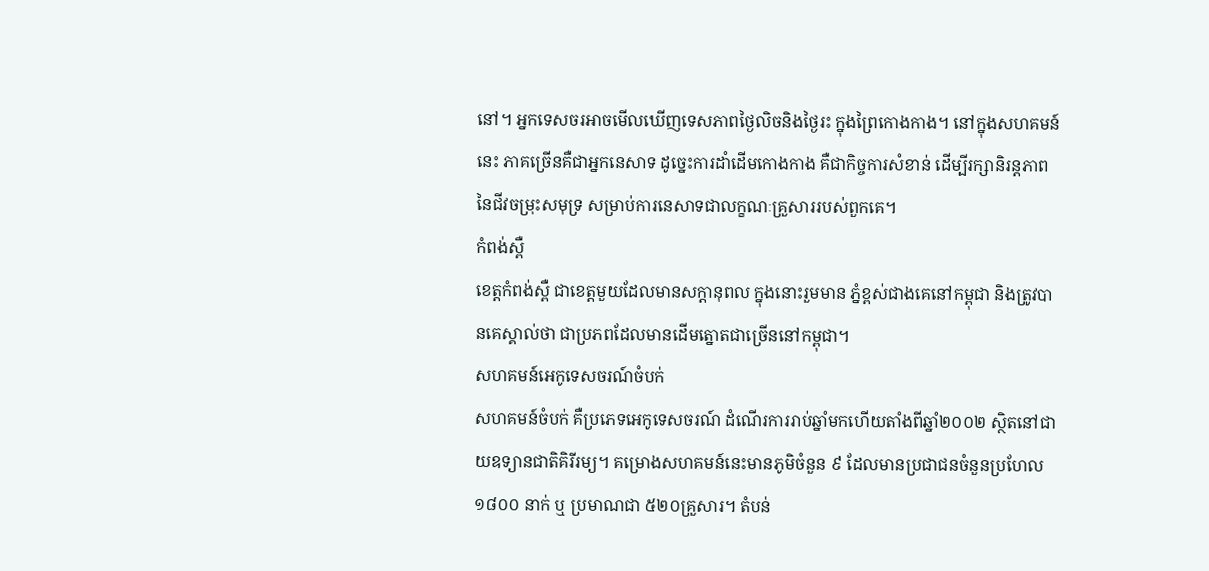នៅ។ អ្នកទេសចរអាចមើលឃើញទេសភាពថ្ងៃលិចនិងថ្ងៃរះ ក្នុងព្រៃកោងកាង។ នៅក្នុងសហគមន៍នេះ ភាគច្រើនគឺជាអ្នកនេសាទ ដូច្នេះការដាំដើមកោងកាង គឺជាកិច្ចការសំខាន់ ដើម្បីរក្សានិរន្តភាពនៃជីវចម្រុះសមុទ្រ សម្រាប់ការនេសាទជាលក្ខណៈគ្រួសាររបស់ពួកគេ។
កំពង់ស្ពឺ
ខេត្តកំពង់ស្ពឺ ជាខេត្តមួយដែលមានសក្តានុពល ក្នុងនោះរួមមាន ភ្នំខ្ពស់ជាងគេនៅកម្ពុជា និងត្រូវបានគេស្គាល់ថា ជាប្រភពដែលមានដើមត្នោតជាច្រើននៅកម្ពុជា។
សហគមន៍អេកូទេសចរណ៍ចំបក់
សហគមន៍ចំបក់ គឺប្រភេទអេកូទេសចរណ៍ ដំណើរការរាប់ឆ្នាំមកហើយតាំងពីឆ្នាំ២០០២ ស្ថិតនៅជាយឧទ្យានជាតិគិរីរម្យ។ គម្រោងសហគមន៍នេះមានភូមិចំនួន ៩ ដែលមានប្រជាជនចំនួនប្រហែល ១៨០០ នាក់ ឬ ប្រមាណជា ៥២០គ្រួសារ។ តំបន់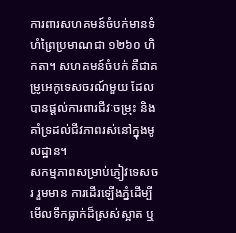ការពារសហគមន៍ចំបក់មានទំហំព្រៃប្រមាណជា ១២៦០ ហិកតា។ សហគមន៍ចំបក់ គឺជាគម្រូអេកូទេសចរណ៍មួយ ដែលបានផ្តល់ការពារជីវៈចម្រុះ និងគាំទ្រដល់ជីវភាពរស់នៅក្នុងមូលដ្ឋាន។
សកម្មភាពសម្រាប់ភ្ញៀវទេសចរ រួមមាន ការដើរឡើងភ្នំដើម្បីមើលទឹកធ្លាក់ដ៏ស្រស់ស្អាត ឬ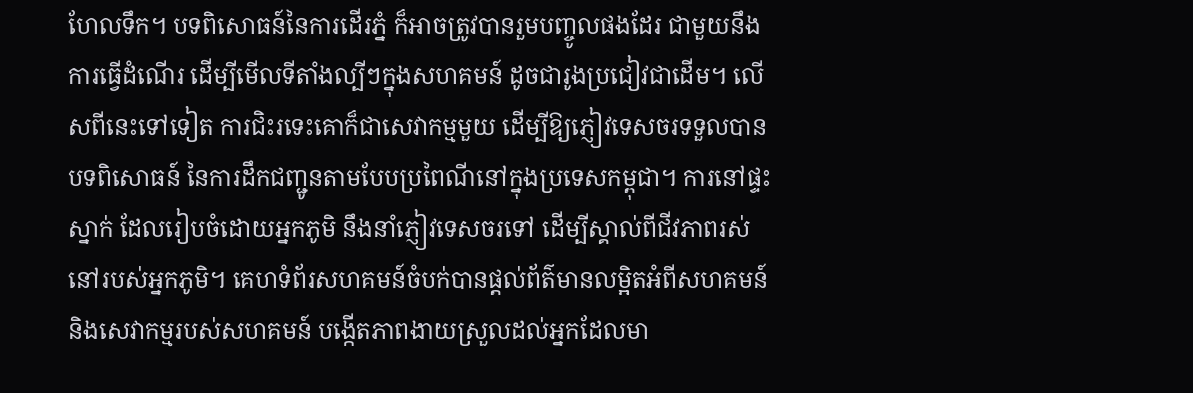ហែលទឹក។ បទពិសោធន៍នៃការដើរភ្នំ ក៏អាចត្រូវបានរួមបញ្ចូលផងដែរ ជាមួយនឹងការធ្វើដំណើរ ដើម្បីមើលទីតាំងល្បីៗក្នុងសហគមន៍ ដូចជារូងប្រជៀវជាដើម។ លើសពីនេះទៅទៀត ការជិះរទេះគោក៏ជាសេវាកម្មមួយ ដើម្បីឱ្យភ្ញៀវទេសចរទទួលបានបទពិសោធន៍ នៃការដឹកជញ្ជូនតាមបែបប្រពៃណីនៅក្នុងប្រទេសកម្ពុជា។ ការនៅផ្ទះស្នាក់ ដែលរៀបចំដោយអ្នកភូមិ នឹងនាំភ្ញៀវទេសចរទៅ ដើម្បីស្គាល់ពីជីវភាពរស់នៅរបស់អ្នកភូមិ។ គេហទំព័រសហគមន៍ចំបក់បានផ្តល់ព័ត៌មានលម្អិតអំពីសហគមន៍ និងសេវាកម្មរបស់សហគមន៍ បង្កើតភាពងាយស្រួលដល់អ្នកដែលមា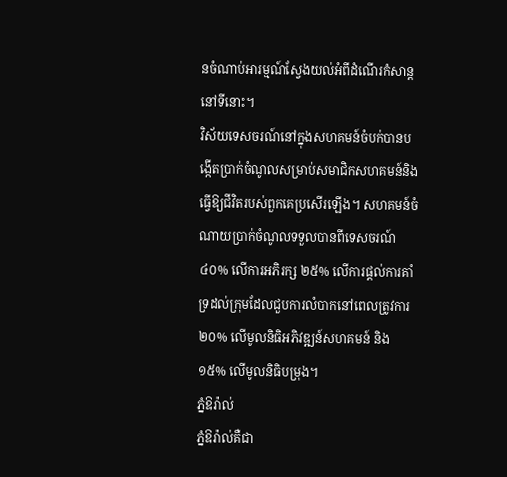នចំណាប់អារម្មណ៍ស្វែងយល់អំពីដំណើរកំសាន្តនៅទីនោះ។
វិស័យទេសចរណ៍នៅក្នុងសហគមន៍ចំបក់បានបង្កើតប្រាក់ចំណូលសម្រាប់សមាជិកសហគមន៍និងធ្វើឱ្យជីវិតរបស់ពួកគេប្រសើរឡើង។ សហគមន៍ចំណាយប្រាក់ចំណូលទទួលបានពីទេសចរណ៍ ៤០% លើការអភិរក្ស ២៥% លើការផ្តល់ការគាំទ្រដល់ក្រុមដែលជួបការលំបាកនៅពេលត្រូវការ ២០% លើមូលនិធិអភិវឌ្ឍន៍សហគមន៍ និង ១៥% លើមូលនិធិបម្រុង។
ភ្នំឱរ៉ាល់
ភ្នំឱរ៉ាល់គឺជា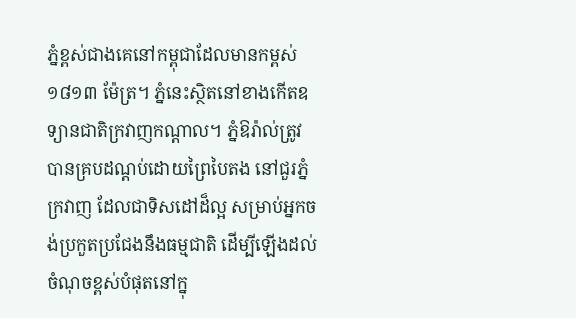ភ្នំខ្ពស់ជាងគេនៅកម្ពុជាដែលមានកម្ពស់ ១៨១៣ ម៉ែត្រ។ ភ្នំនេះស្ថិតនៅខាងកើតឧទ្យានជាតិក្រវាញកណ្ដាល។ ភ្នំឱរ៉ាល់ត្រូវបានគ្របដណ្តប់ដោយព្រៃបៃតង នៅជួរភ្នំក្រវាញ ដែលជាទិសដៅដ៏ល្អ សម្រាប់អ្នកចង់ប្រកួតប្រជែងនឹងធម្មជាតិ ដើម្បីឡើងដល់ចំណុចខ្ពស់បំផុតនៅក្នុ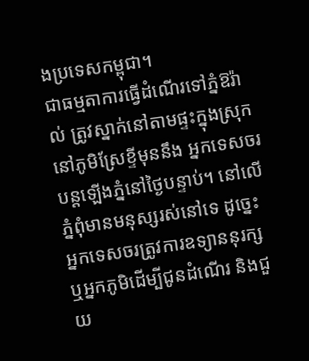ងប្រទេសកម្ពុជា។
ជាធម្មតាការធ្វើដំណើរទៅភ្នំឱរ៉ាល់ ត្រូវស្នាក់នៅតាមផ្ទះក្នុងស្រុកនៅភូមិស្រែខ្ទីមុននឹង អ្នកទេសចរបន្តឡើងភ្នំនៅថ្ងៃបន្ទាប់។ នៅលើភ្នំពុំមានមនុស្សរស់នៅទេ ដូច្នេះ អ្នកទេសចរត្រូវការឧទ្យាននុរក្ស ឬអ្នកភូមិដើម្បីជូនដំណើរ និងជួយ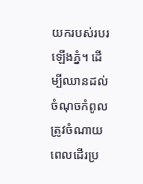យករបស់របរឡើងភ្នំ។ ដើម្បីឈានដល់ចំណុចកំពូល ត្រូវចំណាយពេលដើរប្រ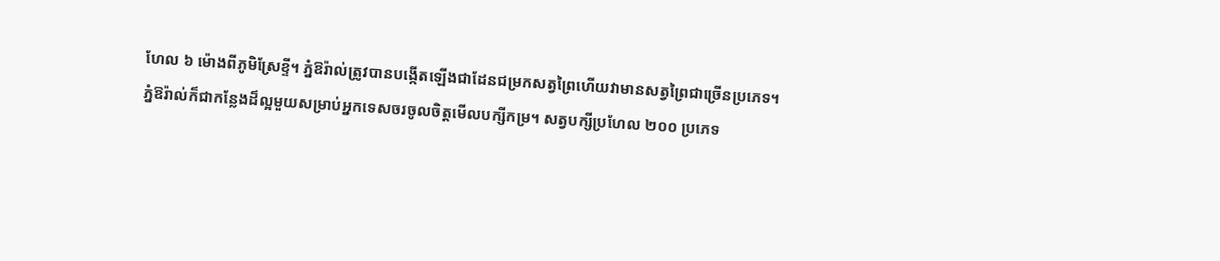ហែល ៦ ម៉ោងពីភូមិស្រែខ្ទី។ ភ្នំឱរ៉ាល់ត្រូវបានបង្កើតឡើងជាដែនជម្រកសត្វព្រៃហើយវាមានសត្វព្រៃជាច្រើនប្រភេទ។
ភ្នំឱរ៉ាល់ក៏ជាកន្លែងដ៏ល្អមួយសម្រាប់អ្នកទេសចរចូលចិត្តមើលបក្សីកម្រ។ សត្វបក្សីប្រហែល ២០០ ប្រភេទ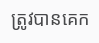ត្រូវបានគេក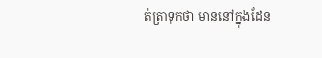ត់ត្រាទុកថា មាននៅក្នុងដែន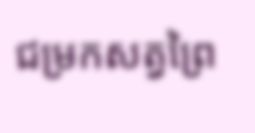ជម្រកសត្វព្រៃ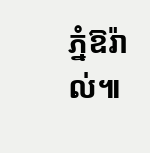ភ្នំឱរ៉ាល់៕